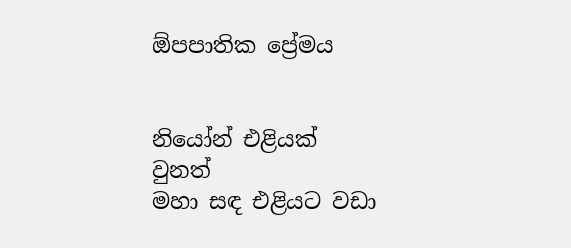ඕපපාතික ප්‍රේමය


නියෝන් එළියක් වුනත්
මහා සඳ එළියට වඩා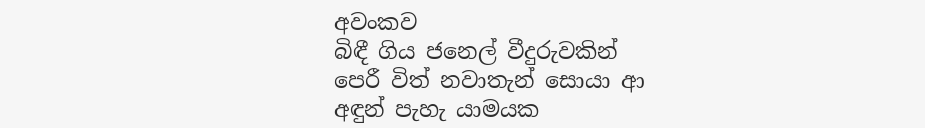අවංකව
බිඳී ගිය ජනෙල් වීදුරුවකින්
පෙරී විත් නවාතැන් සොයා ආ
අඳුන් පැහැ යාමයක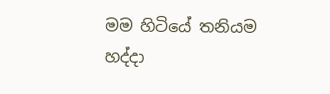මම හිටියේ තනියම
හද්දා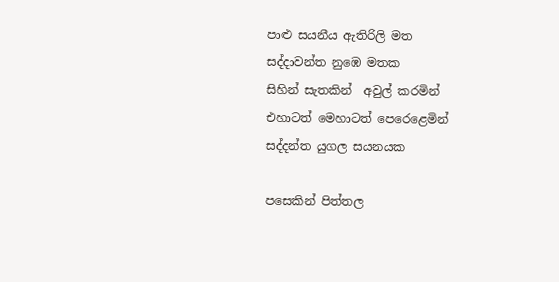පාළු සයනීය ඇතිරිලි මත
සද්දාවන්ත නුඹෙ මතක
සිහින් සැතකින්  අවුල් කරමින්
එහාටත් මෙහාටත් පෙරෙළෙමින්
සද්දන්ත යුගල සයනයක

පසෙකින් පිත්තල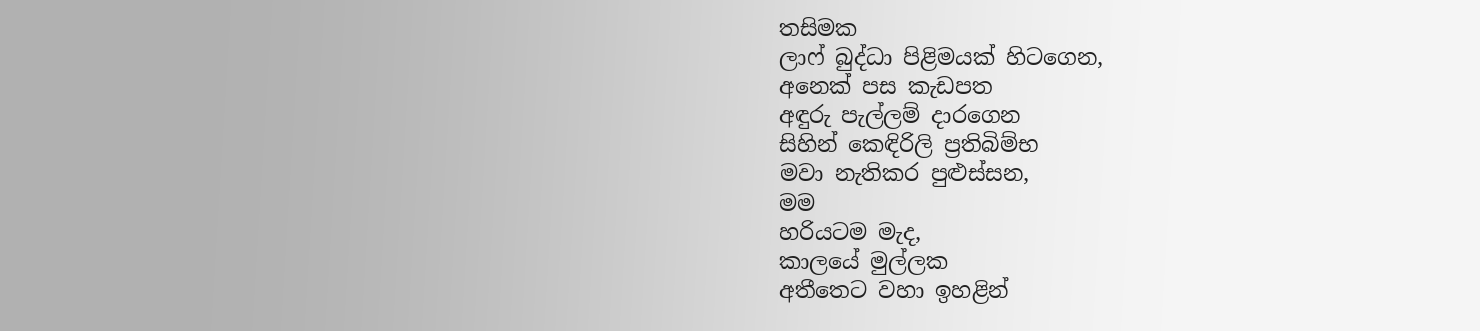තසිමක
ලාෆ් බුද්ධා පිළිමයක් හිටගෙන,
අනෙක් පස කැඩපත
අඳුරු පැල්ලම් දාරගෙන
සිහින් කෙඳිරිලි ප්‍රතිබිම්භ
මවා නැතිකර පුළුස්සන,
මම
හරියටම මැද,
කාලයේ මුල්ලක
අතීතෙට වහා ඉහළින්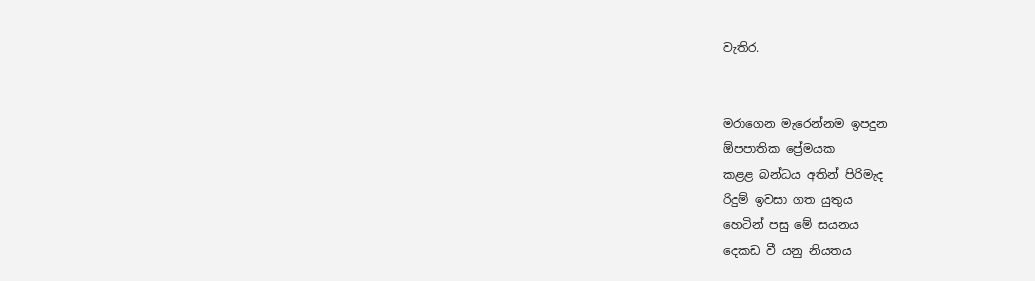වැතිර.


මරාගෙන මැරෙන්නම ඉපදුන
ඕපපාතික ප්‍රේමයක
කළළ බන්ධය අතින් පිරිමැද
රිදුම් ඉවසා ගත යුතුය
හෙටින් පසු මේ සයනය
දෙකඩ වී යනු නියතය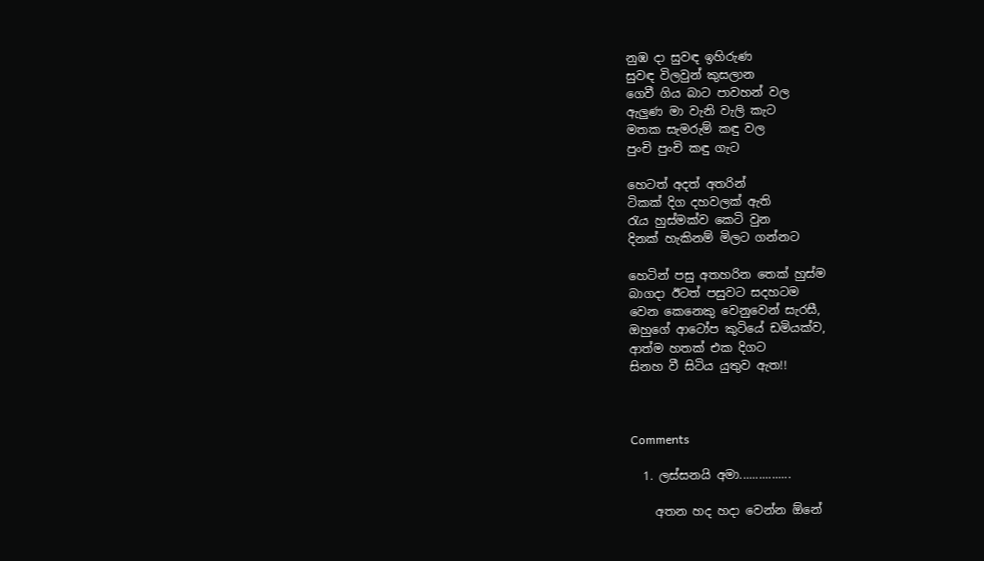නුඹ දා සුවඳ ඉහිරුණ
සුවඳ විලවුන් කුසලාන
ගෙවී ගිය බාට පාවහන් වල
ඇලුණ මා වැනි වැලි කැට
මතක සැමරුම් කඳු වල
පුංචි පුංචි කඳු ගැට

හෙටත් අදත් අතරින්
ටිකක් දිග දහවලක් ඇති
රැය හුස්මක්ව කෙටි වුන
දිනක් හැකිනම් මිලට ගන්නට

හෙටින් පසු අතහරින තෙක් හුස්ම
බාගදා ඊටත් පසුවට සදහටම
වෙන කෙනෙකු වෙනුවෙන් සැරසී,
ඔහුගේ ආටෝප කුටියේ ඩමියක්ව,
ආත්ම හතක් එක දිගට
සිනහ වී සිටිය යුතුව ඇත!!



Comments

  1. ලස්සනයි අමා................

    අතන හද හදා වෙන්න ඕනේ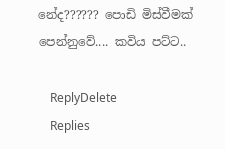නේද?????? පොඩි මිස්වීමක් පෙන්නුවේ.... කවිය පට්ට..

    ReplyDelete
    Replies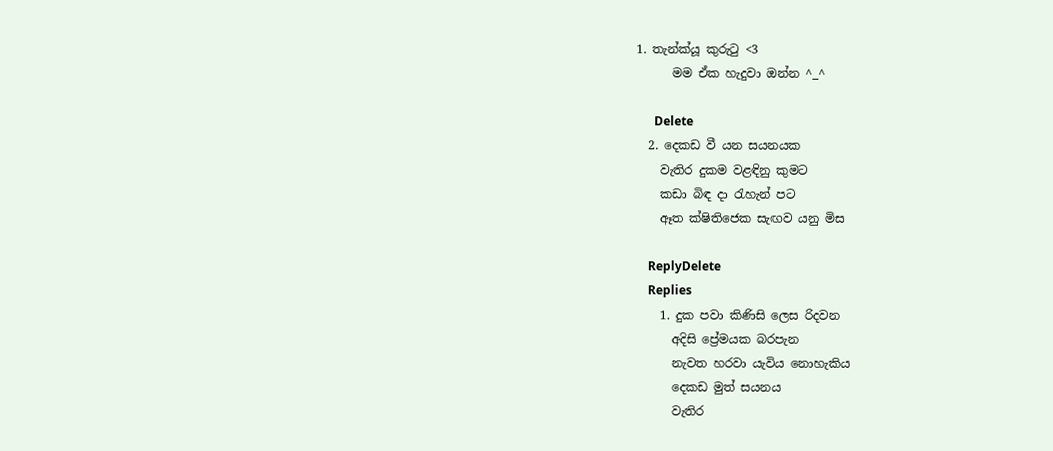1. තැන්ක්යූ කුරුටු <3
      මම ඒක හැදුවා ඔන්න ^_^

      Delete
  2. දෙකඩ වී යන සයනයක
    වැතිර දුකම වළඳිනු කුමට
    කඩා බිඳ දා රැහැන් පට
    ඈත ක්ෂිතිජෙක සැඟව යනු මිස

    ReplyDelete
    Replies
    1. දුක පවා කිණිසි ලෙස රිදවන
      අදිසි ප්‍රේමයක බරපැන
      නැවත හරවා යැවිය නොහැකිය
      දෙකඩ මුත් සයනය
      වැතිර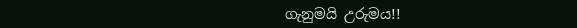ගැනුමයි උරුමය!!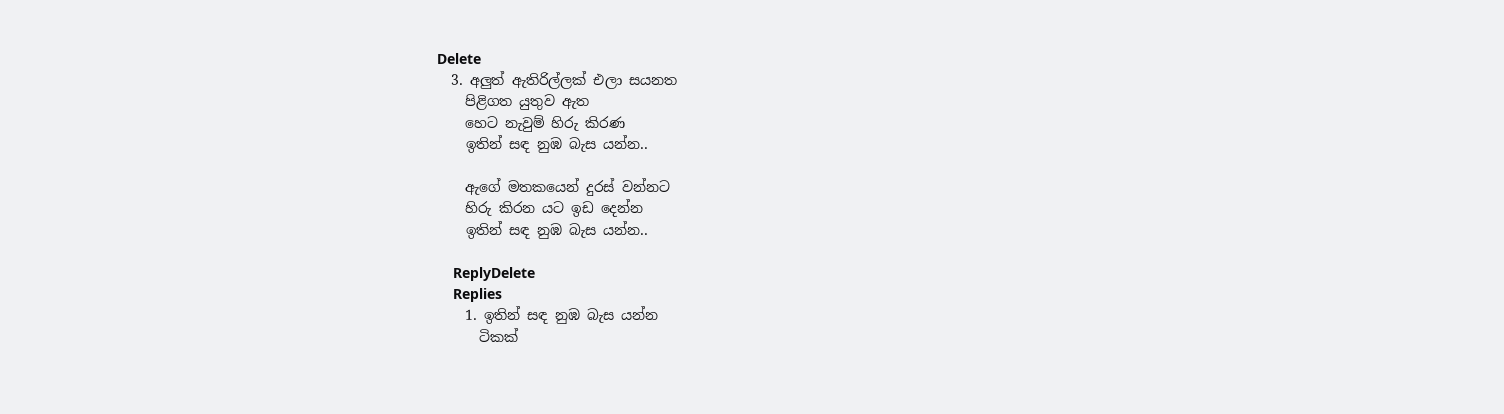Delete
  3. අලුත් ඇතිරිල්ලක් එලා සයනත
    පිළිගත යුතුව ඇත
    හෙට නැවුම් හිරු කිරණ
    ඉතින් සඳ නුඹ බැස යන්න..

    ඇගේ මතකයෙන් දුරස් වන්නට
    හිරු කිරන යට ඉඩ දෙන්න
    ඉතින් සඳ නුඹ බැස යන්න..

    ReplyDelete
    Replies
    1. ඉතින් සඳ නුඹ බැස යන්න
      ටිකක්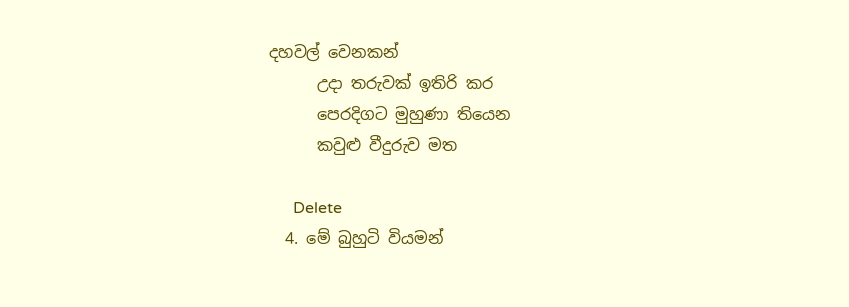දහවල් වෙනකන්
      උදා තරුවක් ඉතිරි කර
      පෙරදිගට මුහුණා තියෙන
      කවුළු වීදුරුව මත

      Delete
  4. මේ බුහුටි වියමන්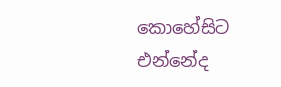කොහේසිට එන්නේද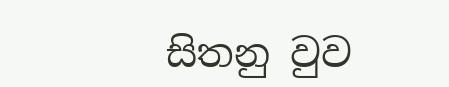සිතනු වුව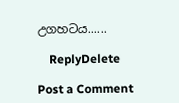උගහටය......

    ReplyDelete

Post a Comment